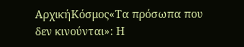ΑρχικήΚόσμος«Τα πρόσωπα που δεν κινούνται»: Η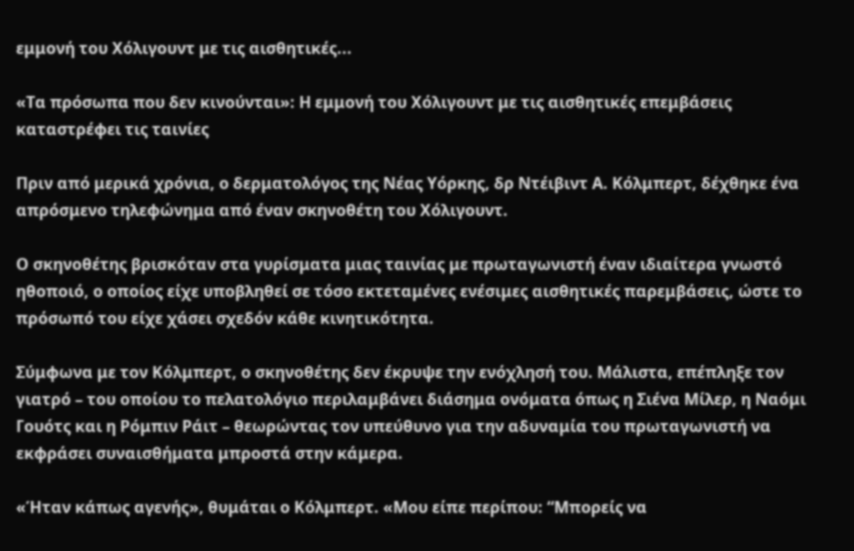εμμονή του Χόλιγουντ με τις αισθητικές...

«Τα πρόσωπα που δεν κινούνται»: Η εμμονή του Χόλιγουντ με τις αισθητικές επεμβάσεις καταστρέφει τις ταινίες

Πριν από μερικά χρόνια, ο δερματολόγος της Νέας Υόρκης, δρ Ντέιβιντ Α. Κόλμπερτ, δέχθηκε ένα απρόσμενο τηλεφώνημα από έναν σκηνοθέτη του Χόλιγουντ.

Ο σκηνοθέτης βρισκόταν στα γυρίσματα μιας ταινίας με πρωταγωνιστή έναν ιδιαίτερα γνωστό ηθοποιό, ο οποίος είχε υποβληθεί σε τόσο εκτεταμένες ενέσιμες αισθητικές παρεμβάσεις, ώστε το πρόσωπό του είχε χάσει σχεδόν κάθε κινητικότητα.

Σύμφωνα με τον Κόλμπερτ, ο σκηνοθέτης δεν έκρυψε την ενόχλησή του. Μάλιστα, επέπληξε τον γιατρό – του οποίου το πελατολόγιο περιλαμβάνει διάσημα ονόματα όπως η Σιένα Μίλερ, η Ναόμι Γουότς και η Ρόμπιν Ράιτ – θεωρώντας τον υπεύθυνο για την αδυναμία του πρωταγωνιστή να εκφράσει συναισθήματα μπροστά στην κάμερα.

«Ήταν κάπως αγενής», θυμάται ο Κόλμπερτ. «Μου είπε περίπου: “Μπορείς να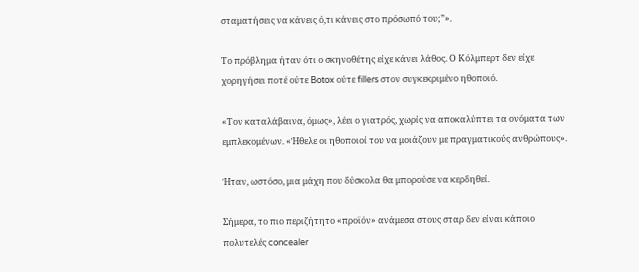σταματήσεις να κάνεις ό,τι κάνεις στο πρόσωπό του;”».

Το πρόβλημα ήταν ότι ο σκηνοθέτης είχε κάνει λάθος. Ο Κόλμπερτ δεν είχε χορηγήσει ποτέ ούτε Botox ούτε fillers στον συγκεκριμένο ηθοποιό.

«Τον καταλάβαινα, όμως», λέει ο γιατρός, χωρίς να αποκαλύπτει τα ονόματα των εμπλεκομένων. «Ήθελε οι ηθοποιοί του να μοιάζουν με πραγματικούς ανθρώπους».

Ήταν, ωστόσο, μια μάχη που δύσκολα θα μπορούσε να κερδηθεί.

Σήμερα, το πιο περιζήτητο «προϊόν» ανάμεσα στους σταρ δεν είναι κάποιο πολυτελές concealer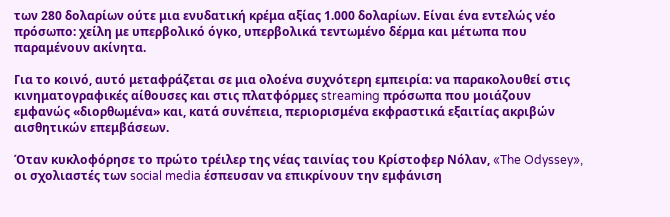των 280 δολαρίων ούτε μια ενυδατική κρέμα αξίας 1.000 δολαρίων. Είναι ένα εντελώς νέο πρόσωπο: χείλη με υπερβολικό όγκο, υπερβολικά τεντωμένο δέρμα και μέτωπα που παραμένουν ακίνητα.

Για το κοινό, αυτό μεταφράζεται σε μια ολοένα συχνότερη εμπειρία: να παρακολουθεί στις κινηματογραφικές αίθουσες και στις πλατφόρμες streaming πρόσωπα που μοιάζουν εμφανώς «διορθωμένα» και, κατά συνέπεια, περιορισμένα εκφραστικά εξαιτίας ακριβών αισθητικών επεμβάσεων.

Όταν κυκλοφόρησε το πρώτο τρέιλερ της νέας ταινίας του Κρίστοφερ Νόλαν, «The Odyssey», οι σχολιαστές των social media έσπευσαν να επικρίνουν την εμφάνιση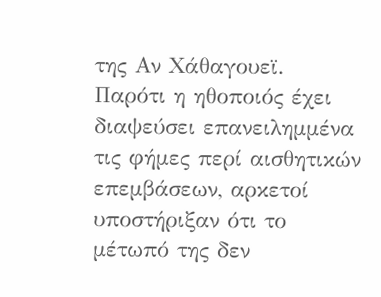της Αν Χάθαγουεϊ. Παρότι η ηθοποιός έχει διαψεύσει επανειλημμένα τις φήμες περί αισθητικών επεμβάσεων, αρκετοί υποστήριξαν ότι το μέτωπό της δεν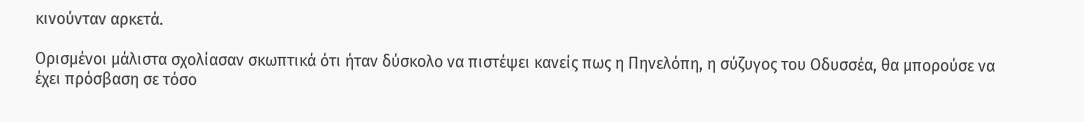κινούνταν αρκετά.

Ορισμένοι μάλιστα σχολίασαν σκωπτικά ότι ήταν δύσκολο να πιστέψει κανείς πως η Πηνελόπη, η σύζυγος του Οδυσσέα, θα μπορούσε να έχει πρόσβαση σε τόσο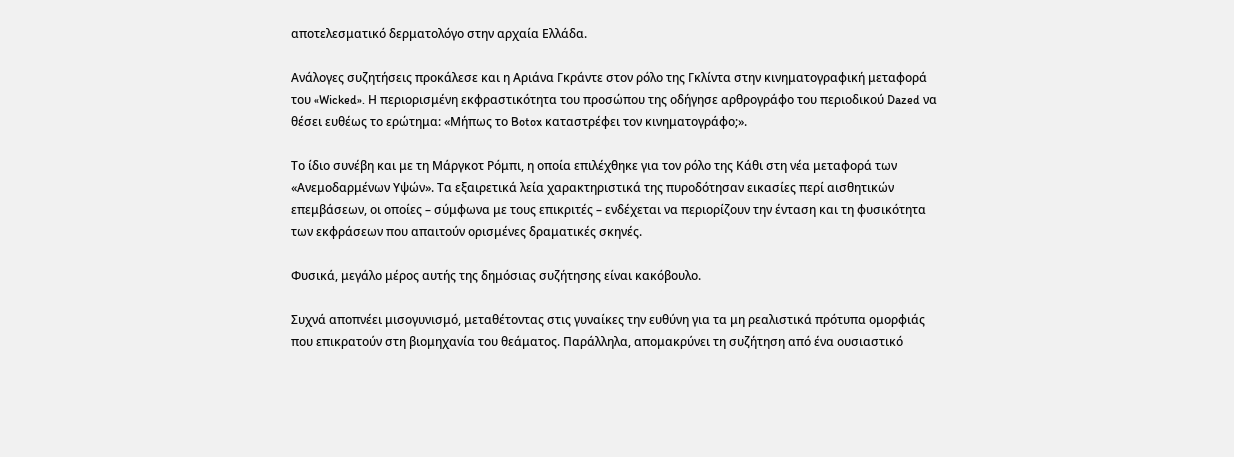αποτελεσματικό δερματολόγο στην αρχαία Ελλάδα.

Ανάλογες συζητήσεις προκάλεσε και η Αριάνα Γκράντε στον ρόλο της Γκλίντα στην κινηματογραφική μεταφορά του «Wicked». Η περιορισμένη εκφραστικότητα του προσώπου της οδήγησε αρθρογράφο του περιοδικού Dazed να θέσει ευθέως το ερώτημα: «Μήπως το Botox καταστρέφει τον κινηματογράφο;».

Το ίδιο συνέβη και με τη Μάργκοτ Ρόμπι, η οποία επιλέχθηκε για τον ρόλο της Κάθι στη νέα μεταφορά των «Ανεμοδαρμένων Υψών». Τα εξαιρετικά λεία χαρακτηριστικά της πυροδότησαν εικασίες περί αισθητικών επεμβάσεων, οι οποίες – σύμφωνα με τους επικριτές – ενδέχεται να περιορίζουν την ένταση και τη φυσικότητα των εκφράσεων που απαιτούν ορισμένες δραματικές σκηνές.

Φυσικά, μεγάλο μέρος αυτής της δημόσιας συζήτησης είναι κακόβουλο.

Συχνά αποπνέει μισογυνισμό, μεταθέτοντας στις γυναίκες την ευθύνη για τα μη ρεαλιστικά πρότυπα ομορφιάς που επικρατούν στη βιομηχανία του θεάματος. Παράλληλα, απομακρύνει τη συζήτηση από ένα ουσιαστικό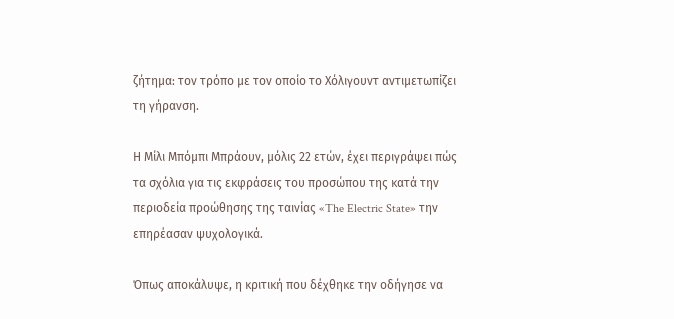ζήτημα: τον τρόπο με τον οποίο το Χόλιγουντ αντιμετωπίζει τη γήρανση.

Η Μίλι Μπόμπι Μπράουν, μόλις 22 ετών, έχει περιγράψει πώς τα σχόλια για τις εκφράσεις του προσώπου της κατά την περιοδεία προώθησης της ταινίας «The Electric State» την επηρέασαν ψυχολογικά.

Όπως αποκάλυψε, η κριτική που δέχθηκε την οδήγησε να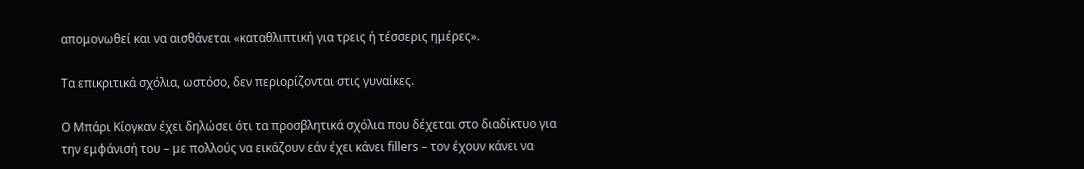απομονωθεί και να αισθάνεται «καταθλιπτική για τρεις ή τέσσερις ημέρες».

Τα επικριτικά σχόλια, ωστόσο, δεν περιορίζονται στις γυναίκες.

Ο Μπάρι Κίογκαν έχει δηλώσει ότι τα προσβλητικά σχόλια που δέχεται στο διαδίκτυο για την εμφάνισή του – με πολλούς να εικάζουν εάν έχει κάνει fillers – τον έχουν κάνει να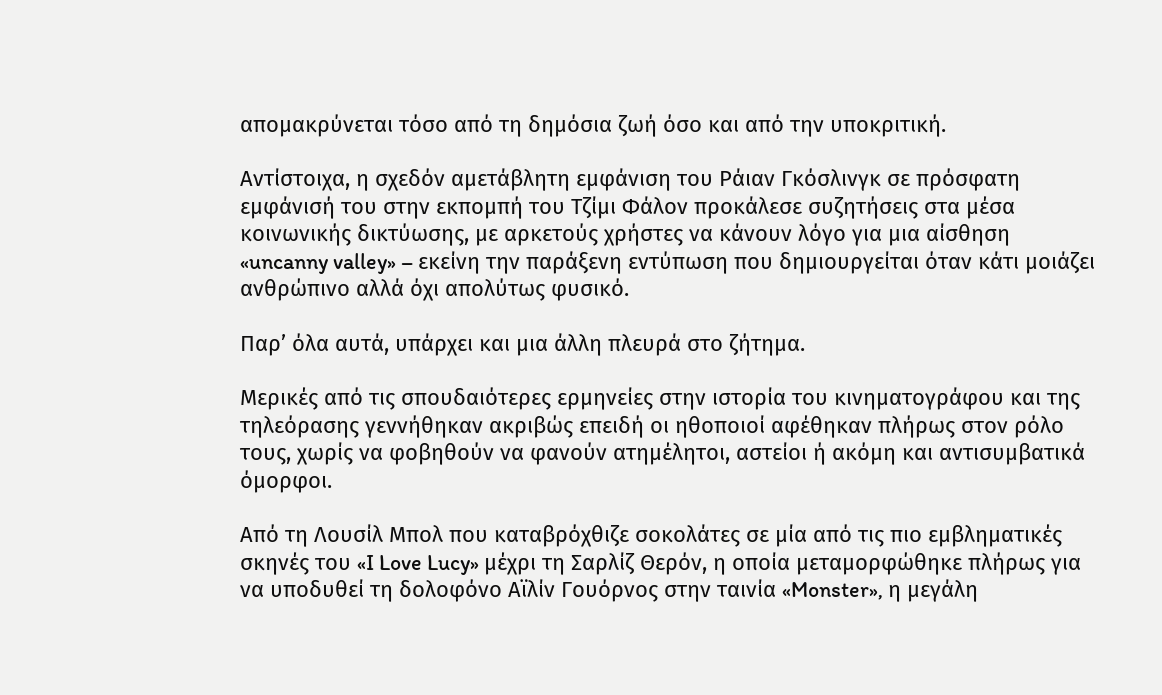απομακρύνεται τόσο από τη δημόσια ζωή όσο και από την υποκριτική.

Αντίστοιχα, η σχεδόν αμετάβλητη εμφάνιση του Ράιαν Γκόσλινγκ σε πρόσφατη εμφάνισή του στην εκπομπή του Τζίμι Φάλον προκάλεσε συζητήσεις στα μέσα κοινωνικής δικτύωσης, με αρκετούς χρήστες να κάνουν λόγο για μια αίσθηση «uncanny valley» – εκείνη την παράξενη εντύπωση που δημιουργείται όταν κάτι μοιάζει ανθρώπινο αλλά όχι απολύτως φυσικό.

Παρ’ όλα αυτά, υπάρχει και μια άλλη πλευρά στο ζήτημα.

Μερικές από τις σπουδαιότερες ερμηνείες στην ιστορία του κινηματογράφου και της τηλεόρασης γεννήθηκαν ακριβώς επειδή οι ηθοποιοί αφέθηκαν πλήρως στον ρόλο τους, χωρίς να φοβηθούν να φανούν ατημέλητοι, αστείοι ή ακόμη και αντισυμβατικά όμορφοι.

Από τη Λουσίλ Μπολ που καταβρόχθιζε σοκολάτες σε μία από τις πιο εμβληματικές σκηνές του «I Love Lucy» μέχρι τη Σαρλίζ Θερόν, η οποία μεταμορφώθηκε πλήρως για να υποδυθεί τη δολοφόνο Αϊλίν Γουόρνος στην ταινία «Monster», η μεγάλη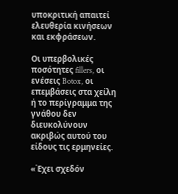υποκριτική απαιτεί ελευθερία κινήσεων και εκφράσεων.

Οι υπερβολικές ποσότητες fillers, οι ενέσεις Botox, οι επεμβάσεις στα χείλη ή το περίγραμμα της γνάθου δεν διευκολύνουν ακριβώς αυτού του είδους τις ερμηνείες.

«Έχει σχεδόν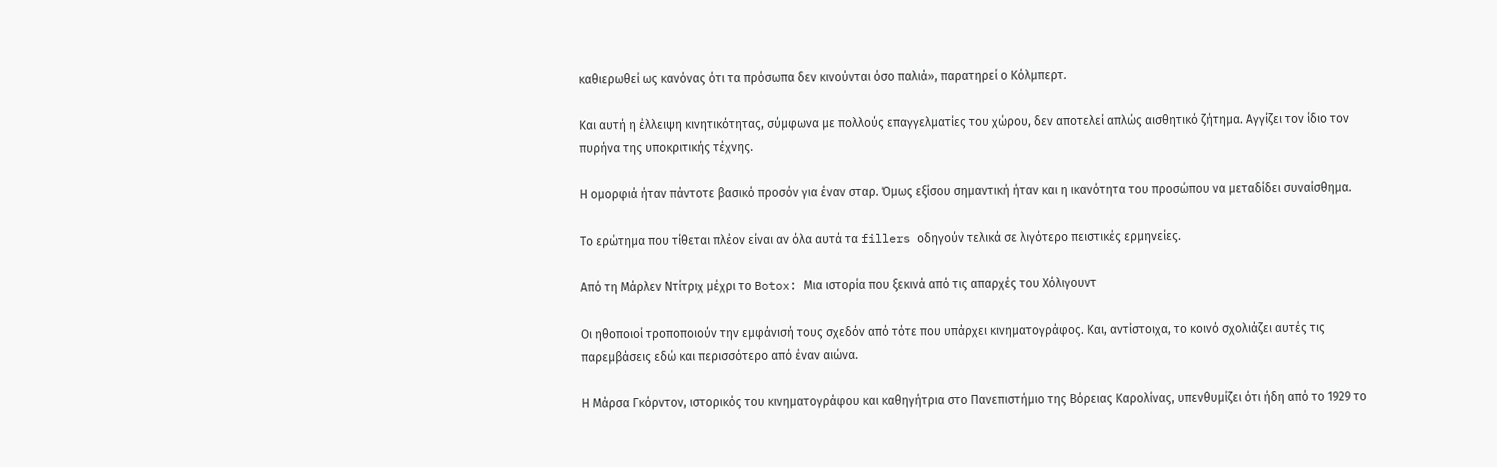καθιερωθεί ως κανόνας ότι τα πρόσωπα δεν κινούνται όσο παλιά», παρατηρεί ο Κόλμπερτ.

Και αυτή η έλλειψη κινητικότητας, σύμφωνα με πολλούς επαγγελματίες του χώρου, δεν αποτελεί απλώς αισθητικό ζήτημα. Αγγίζει τον ίδιο τον πυρήνα της υποκριτικής τέχνης.

Η ομορφιά ήταν πάντοτε βασικό προσόν για έναν σταρ. Όμως εξίσου σημαντική ήταν και η ικανότητα του προσώπου να μεταδίδει συναίσθημα.

Το ερώτημα που τίθεται πλέον είναι αν όλα αυτά τα fillers οδηγούν τελικά σε λιγότερο πειστικές ερμηνείες.

Από τη Μάρλεν Ντίτριχ μέχρι το Botox: Μια ιστορία που ξεκινά από τις απαρχές του Χόλιγουντ

Οι ηθοποιοί τροποποιούν την εμφάνισή τους σχεδόν από τότε που υπάρχει κινηματογράφος. Και, αντίστοιχα, το κοινό σχολιάζει αυτές τις παρεμβάσεις εδώ και περισσότερο από έναν αιώνα.

Η Μάρσα Γκόρντον, ιστορικός του κινηματογράφου και καθηγήτρια στο Πανεπιστήμιο της Βόρειας Καρολίνας, υπενθυμίζει ότι ήδη από το 1929 το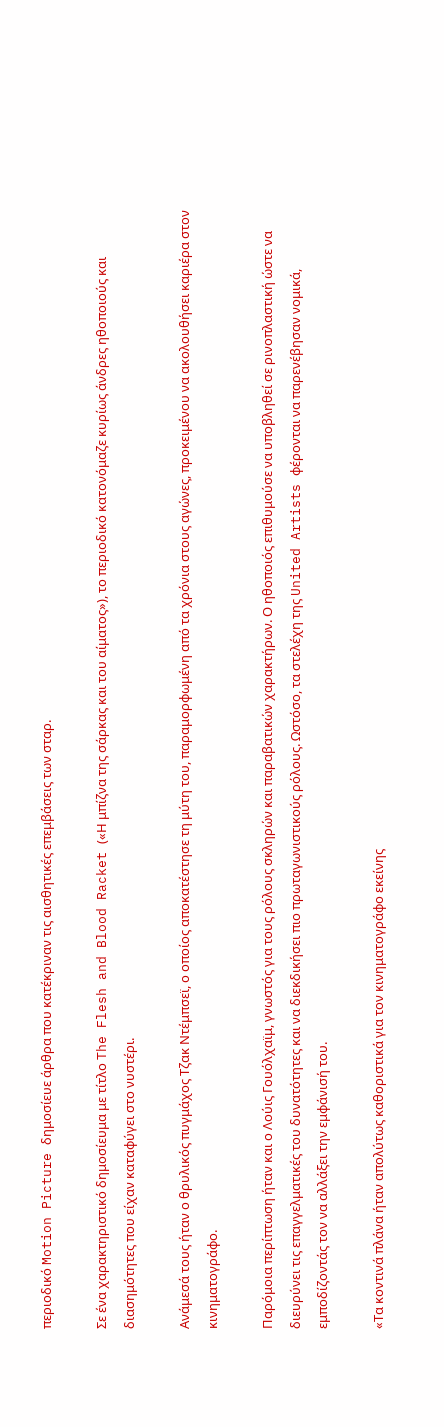περιοδικό Motion Picture δημοσίευε άρθρα που κατέκριναν τις αισθητικές επεμβάσεις των σταρ.

Σε ένα χαρακτηριστικό δημοσίευμα με τίτλο The Flesh and Blood Racket («Η μπίζνα της σάρκας και του αίματος»), το περιοδικό κατονόμαζε κυρίως άνδρες ηθοποιούς και διασημότητες που είχαν καταφύγει στο νυστέρι.

Ανάμεσά τους ήταν ο θρυλικός πυγμάχος Τζακ Ντέμπσεϊ, ο οποίος αποκατέστησε τη μύτη του, παραμορφωμένη από τα χρόνια στους αγώνες, προκειμένου να ακολουθήσει καριέρα στον κινηματογράφο.

Παρόμοια περίπτωση ήταν και ο Λούις Γουόλχαϊμ, γνωστός για τους ρόλους σκληρών και παραβατικών χαρακτήρων. Ο ηθοποιός επιθυμούσε να υποβληθεί σε ρινοπλαστική ώστε να διευρύνει τις επαγγελματικές του δυνατότητες και να διεκδικήσει πιο πρωταγωνιστικούς ρόλους. Ωστόσο, τα στελέχη της United Artists φέρονται να παρενέβησαν νομικά, εμποδίζοντάς τον να αλλάξει την εμφάνισή του.

«Τα κοντινά πλάνα ήταν απολύτως καθοριστικά για τον κινηματογράφο εκείνης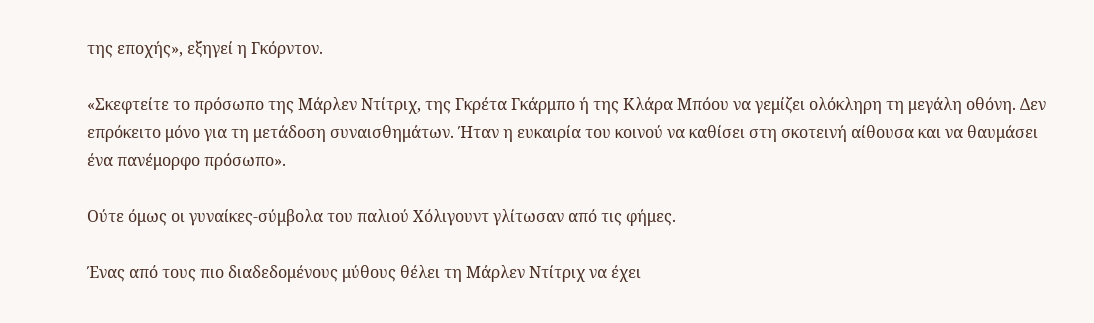της εποχής», εξηγεί η Γκόρντον.

«Σκεφτείτε το πρόσωπο της Μάρλεν Ντίτριχ, της Γκρέτα Γκάρμπο ή της Κλάρα Μπόου να γεμίζει ολόκληρη τη μεγάλη οθόνη. Δεν επρόκειτο μόνο για τη μετάδοση συναισθημάτων. Ήταν η ευκαιρία του κοινού να καθίσει στη σκοτεινή αίθουσα και να θαυμάσει ένα πανέμορφο πρόσωπο».

Ούτε όμως οι γυναίκες-σύμβολα του παλιού Χόλιγουντ γλίτωσαν από τις φήμες.

Ένας από τους πιο διαδεδομένους μύθους θέλει τη Μάρλεν Ντίτριχ να έχει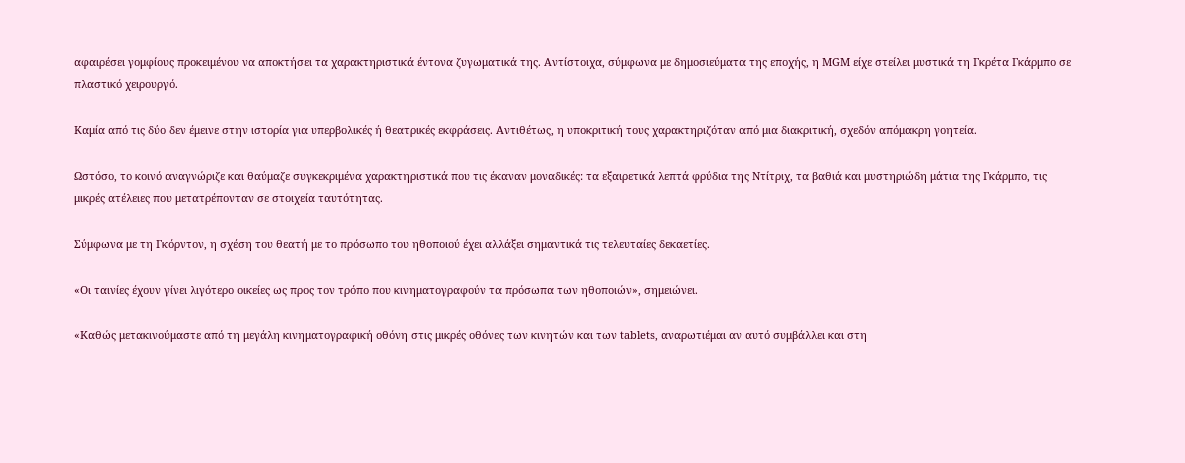αφαιρέσει γομφίους προκειμένου να αποκτήσει τα χαρακτηριστικά έντονα ζυγωματικά της. Αντίστοιχα, σύμφωνα με δημοσιεύματα της εποχής, η MGM είχε στείλει μυστικά τη Γκρέτα Γκάρμπο σε πλαστικό χειρουργό.

Καμία από τις δύο δεν έμεινε στην ιστορία για υπερβολικές ή θεατρικές εκφράσεις. Αντιθέτως, η υποκριτική τους χαρακτηριζόταν από μια διακριτική, σχεδόν απόμακρη γοητεία.

Ωστόσο, το κοινό αναγνώριζε και θαύμαζε συγκεκριμένα χαρακτηριστικά που τις έκαναν μοναδικές: τα εξαιρετικά λεπτά φρύδια της Ντίτριχ, τα βαθιά και μυστηριώδη μάτια της Γκάρμπο, τις μικρές ατέλειες που μετατρέπονταν σε στοιχεία ταυτότητας.

Σύμφωνα με τη Γκόρντον, η σχέση του θεατή με το πρόσωπο του ηθοποιού έχει αλλάξει σημαντικά τις τελευταίες δεκαετίες.

«Οι ταινίες έχουν γίνει λιγότερο οικείες ως προς τον τρόπο που κινηματογραφούν τα πρόσωπα των ηθοποιών», σημειώνει.

«Καθώς μετακινούμαστε από τη μεγάλη κινηματογραφική οθόνη στις μικρές οθόνες των κινητών και των tablets, αναρωτιέμαι αν αυτό συμβάλλει και στη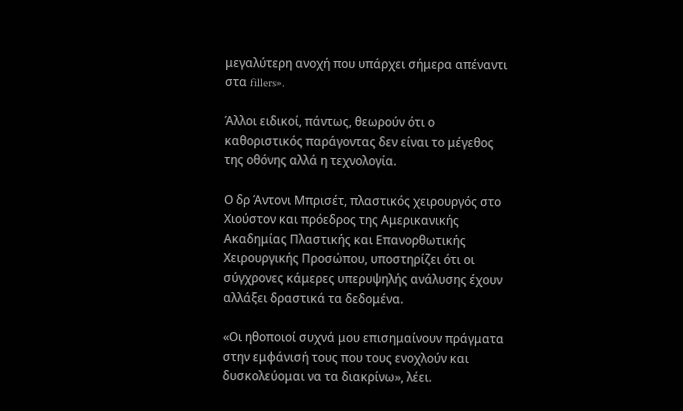μεγαλύτερη ανοχή που υπάρχει σήμερα απέναντι στα fillers».

Άλλοι ειδικοί, πάντως, θεωρούν ότι ο καθοριστικός παράγοντας δεν είναι το μέγεθος της οθόνης αλλά η τεχνολογία.

Ο δρ Άντονι Μπρισέτ, πλαστικός χειρουργός στο Χιούστον και πρόεδρος της Αμερικανικής Ακαδημίας Πλαστικής και Επανορθωτικής Χειρουργικής Προσώπου, υποστηρίζει ότι οι σύγχρονες κάμερες υπερυψηλής ανάλυσης έχουν αλλάξει δραστικά τα δεδομένα.

«Οι ηθοποιοί συχνά μου επισημαίνουν πράγματα στην εμφάνισή τους που τους ενοχλούν και δυσκολεύομαι να τα διακρίνω», λέει.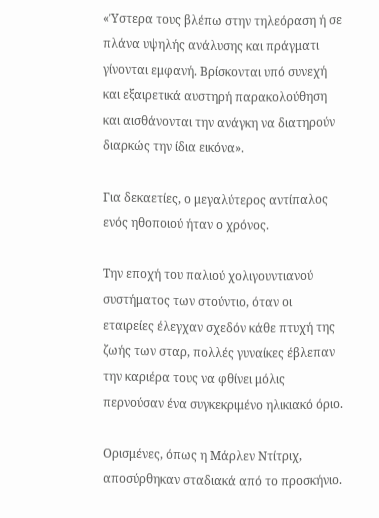«Ύστερα τους βλέπω στην τηλεόραση ή σε πλάνα υψηλής ανάλυσης και πράγματι γίνονται εμφανή. Βρίσκονται υπό συνεχή και εξαιρετικά αυστηρή παρακολούθηση και αισθάνονται την ανάγκη να διατηρούν διαρκώς την ίδια εικόνα».

Για δεκαετίες, ο μεγαλύτερος αντίπαλος ενός ηθοποιού ήταν ο χρόνος.

Την εποχή του παλιού χολιγουντιανού συστήματος των στούντιο, όταν οι εταιρείες έλεγχαν σχεδόν κάθε πτυχή της ζωής των σταρ, πολλές γυναίκες έβλεπαν την καριέρα τους να φθίνει μόλις περνούσαν ένα συγκεκριμένο ηλικιακό όριο.

Ορισμένες, όπως η Μάρλεν Ντίτριχ, αποσύρθηκαν σταδιακά από το προσκήνιο.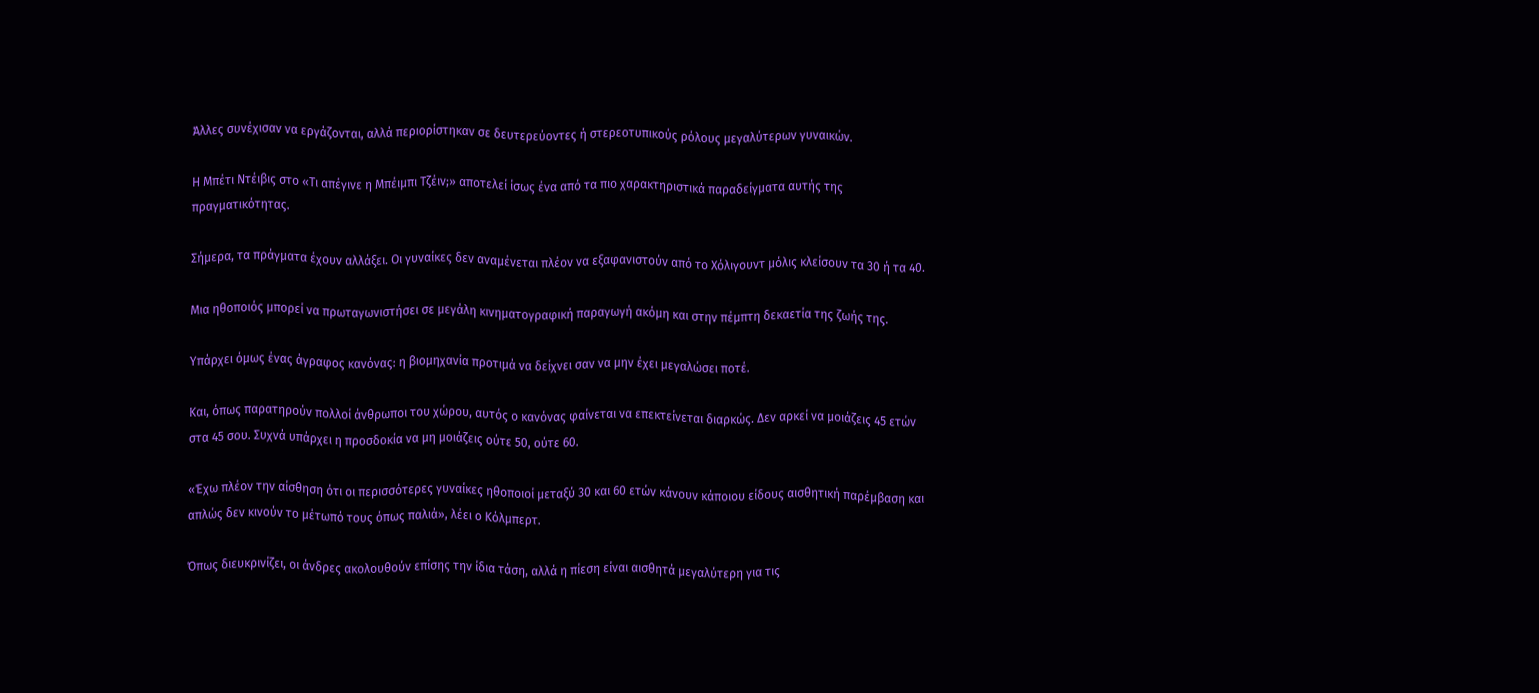Άλλες συνέχισαν να εργάζονται, αλλά περιορίστηκαν σε δευτερεύοντες ή στερεοτυπικούς ρόλους μεγαλύτερων γυναικών.

Η Μπέτι Ντέιβις στο «Τι απέγινε η Μπέιμπι Τζέιν;» αποτελεί ίσως ένα από τα πιο χαρακτηριστικά παραδείγματα αυτής της πραγματικότητας.

Σήμερα, τα πράγματα έχουν αλλάξει. Οι γυναίκες δεν αναμένεται πλέον να εξαφανιστούν από το Χόλιγουντ μόλις κλείσουν τα 30 ή τα 40.

Μια ηθοποιός μπορεί να πρωταγωνιστήσει σε μεγάλη κινηματογραφική παραγωγή ακόμη και στην πέμπτη δεκαετία της ζωής της.

Υπάρχει όμως ένας άγραφος κανόνας: η βιομηχανία προτιμά να δείχνει σαν να μην έχει μεγαλώσει ποτέ.

Και, όπως παρατηρούν πολλοί άνθρωποι του χώρου, αυτός ο κανόνας φαίνεται να επεκτείνεται διαρκώς. Δεν αρκεί να μοιάζεις 45 ετών στα 45 σου. Συχνά υπάρχει η προσδοκία να μη μοιάζεις ούτε 50, ούτε 60.

«Έχω πλέον την αίσθηση ότι οι περισσότερες γυναίκες ηθοποιοί μεταξύ 30 και 60 ετών κάνουν κάποιου είδους αισθητική παρέμβαση και απλώς δεν κινούν το μέτωπό τους όπως παλιά», λέει ο Κόλμπερτ.

Όπως διευκρινίζει, οι άνδρες ακολουθούν επίσης την ίδια τάση, αλλά η πίεση είναι αισθητά μεγαλύτερη για τις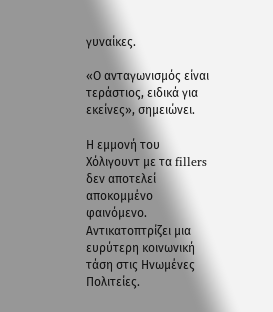γυναίκες.

«Ο ανταγωνισμός είναι τεράστιος, ειδικά για εκείνες», σημειώνει.

Η εμμονή του Χόλιγουντ με τα fillers δεν αποτελεί αποκομμένο φαινόμενο. Αντικατοπτρίζει μια ευρύτερη κοινωνική τάση στις Ηνωμένες Πολιτείες.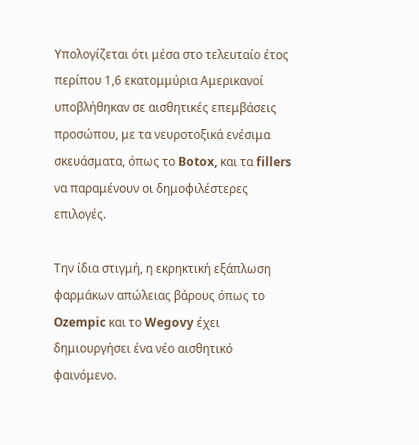Υπολογίζεται ότι μέσα στο τελευταίο έτος περίπου 1,6 εκατομμύρια Αμερικανοί υποβλήθηκαν σε αισθητικές επεμβάσεις προσώπου, με τα νευροτοξικά ενέσιμα σκευάσματα, όπως το Botox, και τα fillers να παραμένουν οι δημοφιλέστερες επιλογές.

Την ίδια στιγμή, η εκρηκτική εξάπλωση φαρμάκων απώλειας βάρους όπως το Ozempic και το Wegovy έχει δημιουργήσει ένα νέο αισθητικό φαινόμενο.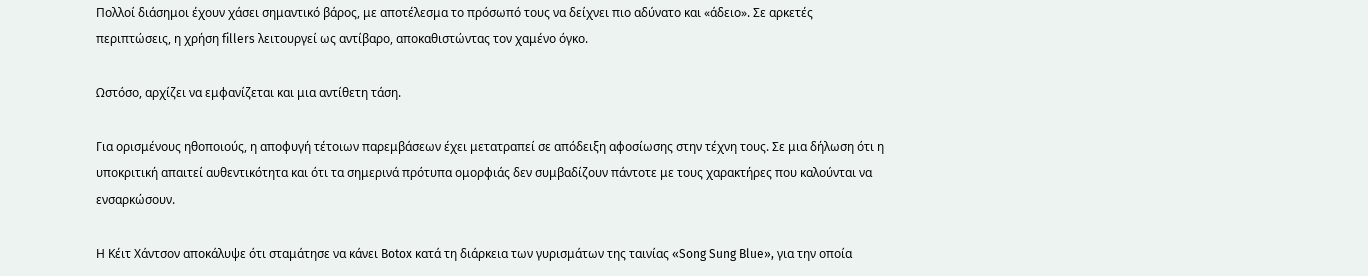Πολλοί διάσημοι έχουν χάσει σημαντικό βάρος, με αποτέλεσμα το πρόσωπό τους να δείχνει πιο αδύνατο και «άδειο». Σε αρκετές περιπτώσεις, η χρήση fillers λειτουργεί ως αντίβαρο, αποκαθιστώντας τον χαμένο όγκο.

Ωστόσο, αρχίζει να εμφανίζεται και μια αντίθετη τάση.

Για ορισμένους ηθοποιούς, η αποφυγή τέτοιων παρεμβάσεων έχει μετατραπεί σε απόδειξη αφοσίωσης στην τέχνη τους. Σε μια δήλωση ότι η υποκριτική απαιτεί αυθεντικότητα και ότι τα σημερινά πρότυπα ομορφιάς δεν συμβαδίζουν πάντοτε με τους χαρακτήρες που καλούνται να ενσαρκώσουν.

Η Κέιτ Χάντσον αποκάλυψε ότι σταμάτησε να κάνει Botox κατά τη διάρκεια των γυρισμάτων της ταινίας «Song Sung Blue», για την οποία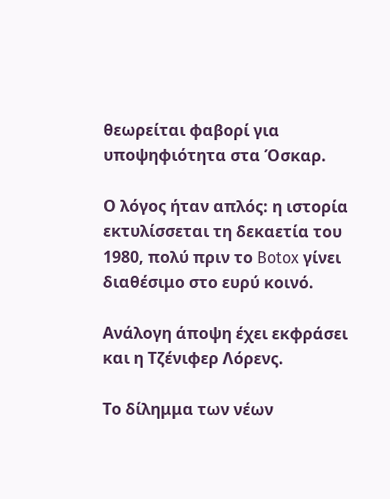θεωρείται φαβορί για υποψηφιότητα στα Όσκαρ.

Ο λόγος ήταν απλός: η ιστορία εκτυλίσσεται τη δεκαετία του 1980, πολύ πριν το Botox γίνει διαθέσιμο στο ευρύ κοινό.

Ανάλογη άποψη έχει εκφράσει και η Τζένιφερ Λόρενς.

Το δίλημμα των νέων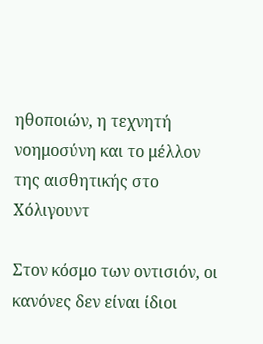ηθοποιών, η τεχνητή νοημοσύνη και το μέλλον της αισθητικής στο Χόλιγουντ

Στον κόσμο των οντισιόν, οι κανόνες δεν είναι ίδιοι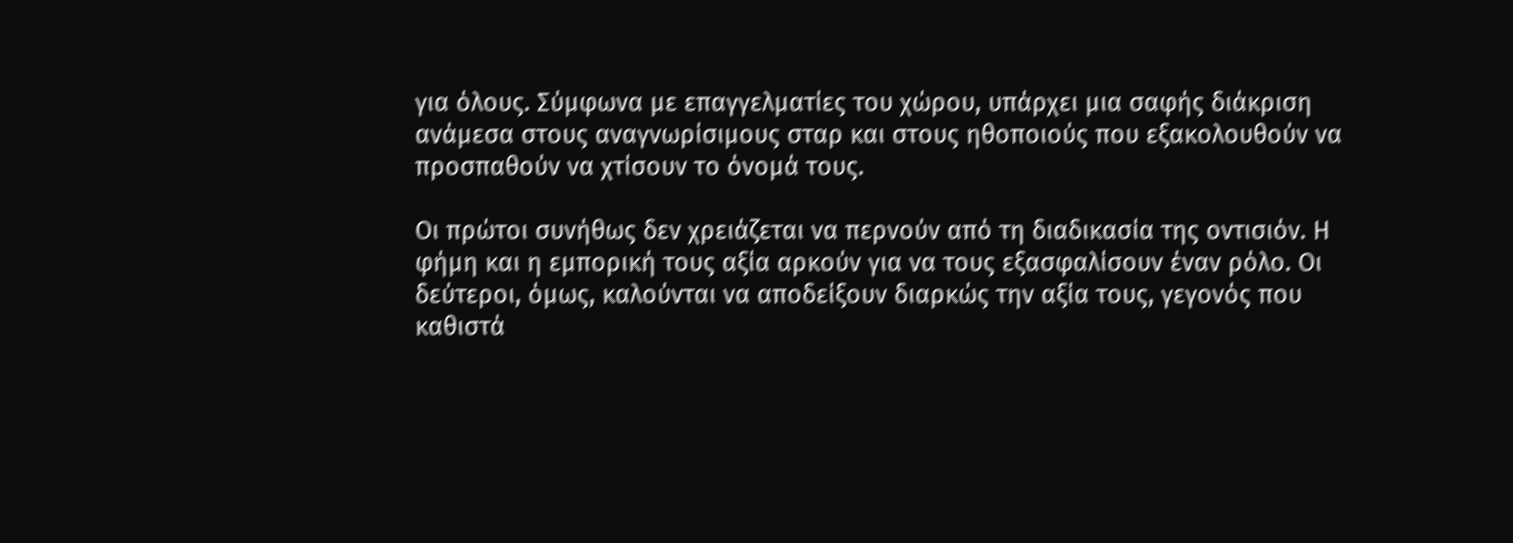για όλους. Σύμφωνα με επαγγελματίες του χώρου, υπάρχει μια σαφής διάκριση ανάμεσα στους αναγνωρίσιμους σταρ και στους ηθοποιούς που εξακολουθούν να προσπαθούν να χτίσουν το όνομά τους.

Οι πρώτοι συνήθως δεν χρειάζεται να περνούν από τη διαδικασία της οντισιόν. Η φήμη και η εμπορική τους αξία αρκούν για να τους εξασφαλίσουν έναν ρόλο. Οι δεύτεροι, όμως, καλούνται να αποδείξουν διαρκώς την αξία τους, γεγονός που καθιστά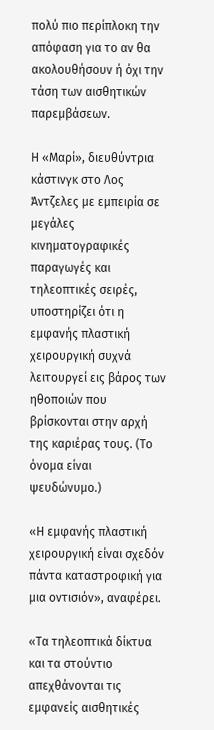πολύ πιο περίπλοκη την απόφαση για το αν θα ακολουθήσουν ή όχι την τάση των αισθητικών παρεμβάσεων.

Η «Μαρί», διευθύντρια κάστινγκ στο Λος Άντζελες με εμπειρία σε μεγάλες κινηματογραφικές παραγωγές και τηλεοπτικές σειρές, υποστηρίζει ότι η εμφανής πλαστική χειρουργική συχνά λειτουργεί εις βάρος των ηθοποιών που βρίσκονται στην αρχή της καριέρας τους. (Το όνομα είναι ψευδώνυμο.)

«Η εμφανής πλαστική χειρουργική είναι σχεδόν πάντα καταστροφική για μια οντισιόν», αναφέρει.

«Τα τηλεοπτικά δίκτυα και τα στούντιο απεχθάνονται τις εμφανείς αισθητικές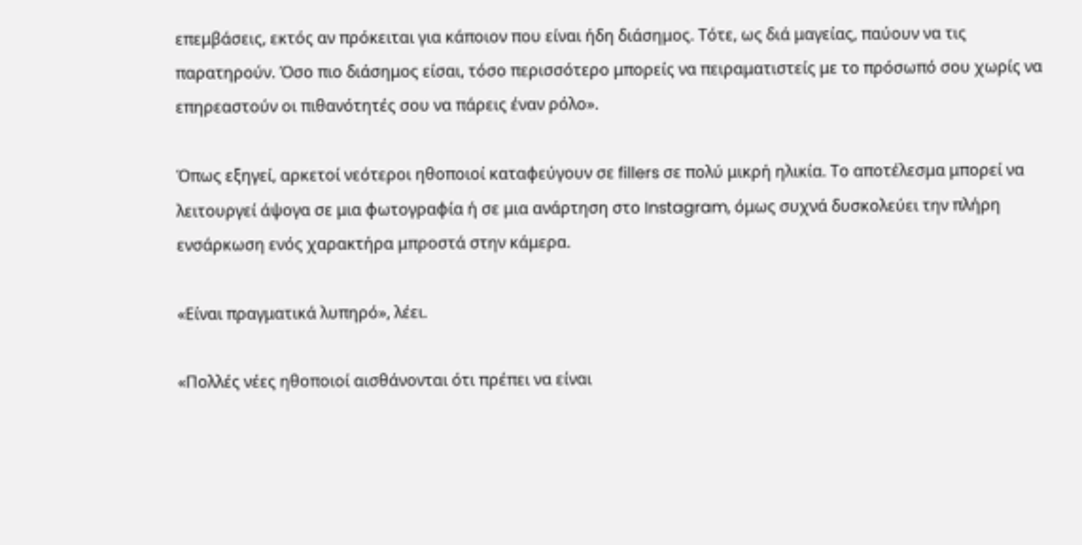επεμβάσεις, εκτός αν πρόκειται για κάποιον που είναι ήδη διάσημος. Τότε, ως διά μαγείας, παύουν να τις παρατηρούν. Όσο πιο διάσημος είσαι, τόσο περισσότερο μπορείς να πειραματιστείς με το πρόσωπό σου χωρίς να επηρεαστούν οι πιθανότητές σου να πάρεις έναν ρόλο».

Όπως εξηγεί, αρκετοί νεότεροι ηθοποιοί καταφεύγουν σε fillers σε πολύ μικρή ηλικία. Το αποτέλεσμα μπορεί να λειτουργεί άψογα σε μια φωτογραφία ή σε μια ανάρτηση στο Instagram, όμως συχνά δυσκολεύει την πλήρη ενσάρκωση ενός χαρακτήρα μπροστά στην κάμερα.

«Είναι πραγματικά λυπηρό», λέει.

«Πολλές νέες ηθοποιοί αισθάνονται ότι πρέπει να είναι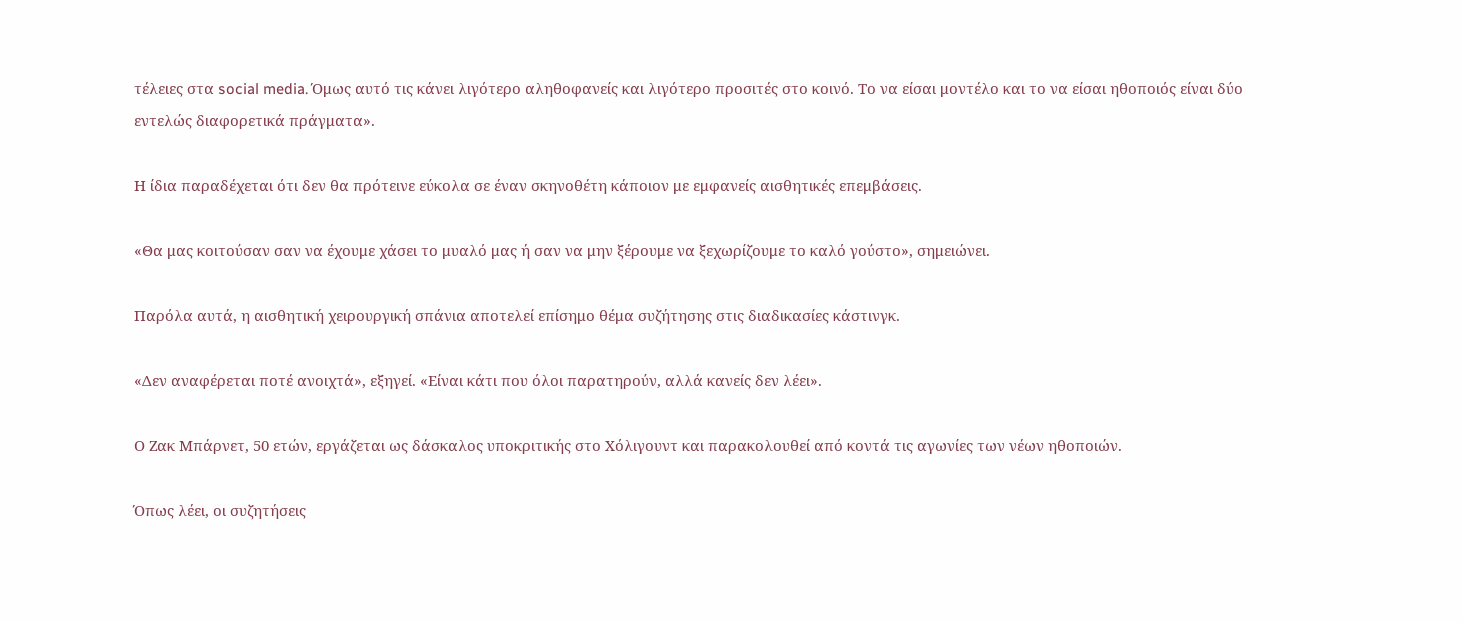τέλειες στα social media. Όμως αυτό τις κάνει λιγότερο αληθοφανείς και λιγότερο προσιτές στο κοινό. Το να είσαι μοντέλο και το να είσαι ηθοποιός είναι δύο εντελώς διαφορετικά πράγματα».

Η ίδια παραδέχεται ότι δεν θα πρότεινε εύκολα σε έναν σκηνοθέτη κάποιον με εμφανείς αισθητικές επεμβάσεις.

«Θα μας κοιτούσαν σαν να έχουμε χάσει το μυαλό μας ή σαν να μην ξέρουμε να ξεχωρίζουμε το καλό γούστο», σημειώνει.

Παρόλα αυτά, η αισθητική χειρουργική σπάνια αποτελεί επίσημο θέμα συζήτησης στις διαδικασίες κάστινγκ.

«Δεν αναφέρεται ποτέ ανοιχτά», εξηγεί. «Είναι κάτι που όλοι παρατηρούν, αλλά κανείς δεν λέει».

Ο Ζακ Μπάρνετ, 50 ετών, εργάζεται ως δάσκαλος υποκριτικής στο Χόλιγουντ και παρακολουθεί από κοντά τις αγωνίες των νέων ηθοποιών.

Όπως λέει, οι συζητήσεις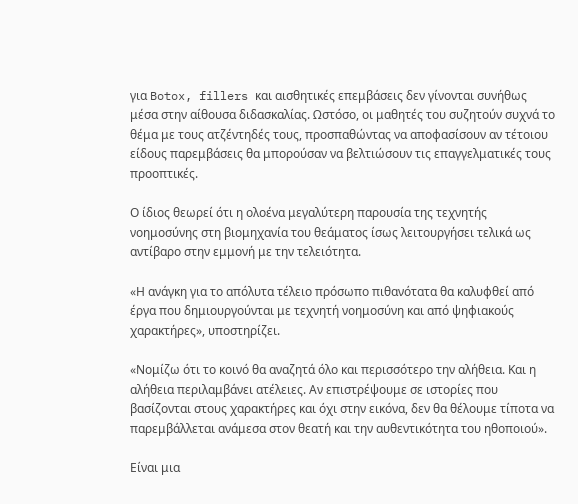για Botox, fillers και αισθητικές επεμβάσεις δεν γίνονται συνήθως μέσα στην αίθουσα διδασκαλίας. Ωστόσο, οι μαθητές του συζητούν συχνά το θέμα με τους ατζέντηδές τους, προσπαθώντας να αποφασίσουν αν τέτοιου είδους παρεμβάσεις θα μπορούσαν να βελτιώσουν τις επαγγελματικές τους προοπτικές.

Ο ίδιος θεωρεί ότι η ολοένα μεγαλύτερη παρουσία της τεχνητής νοημοσύνης στη βιομηχανία του θεάματος ίσως λειτουργήσει τελικά ως αντίβαρο στην εμμονή με την τελειότητα.

«Η ανάγκη για το απόλυτα τέλειο πρόσωπο πιθανότατα θα καλυφθεί από έργα που δημιουργούνται με τεχνητή νοημοσύνη και από ψηφιακούς χαρακτήρες», υποστηρίζει.

«Νομίζω ότι το κοινό θα αναζητά όλο και περισσότερο την αλήθεια. Και η αλήθεια περιλαμβάνει ατέλειες. Αν επιστρέψουμε σε ιστορίες που βασίζονται στους χαρακτήρες και όχι στην εικόνα, δεν θα θέλουμε τίποτα να παρεμβάλλεται ανάμεσα στον θεατή και την αυθεντικότητα του ηθοποιού».

Είναι μια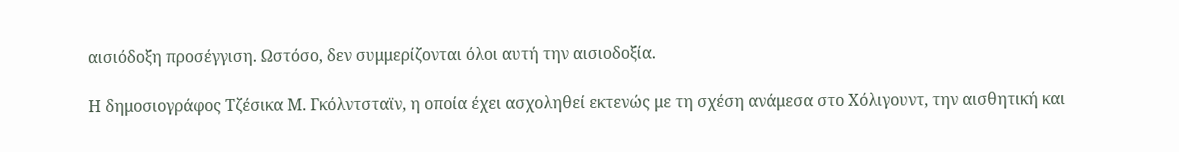αισιόδοξη προσέγγιση. Ωστόσο, δεν συμμερίζονται όλοι αυτή την αισιοδοξία.

Η δημοσιογράφος Τζέσικα Μ. Γκόλντσταϊν, η οποία έχει ασχοληθεί εκτενώς με τη σχέση ανάμεσα στο Χόλιγουντ, την αισθητική και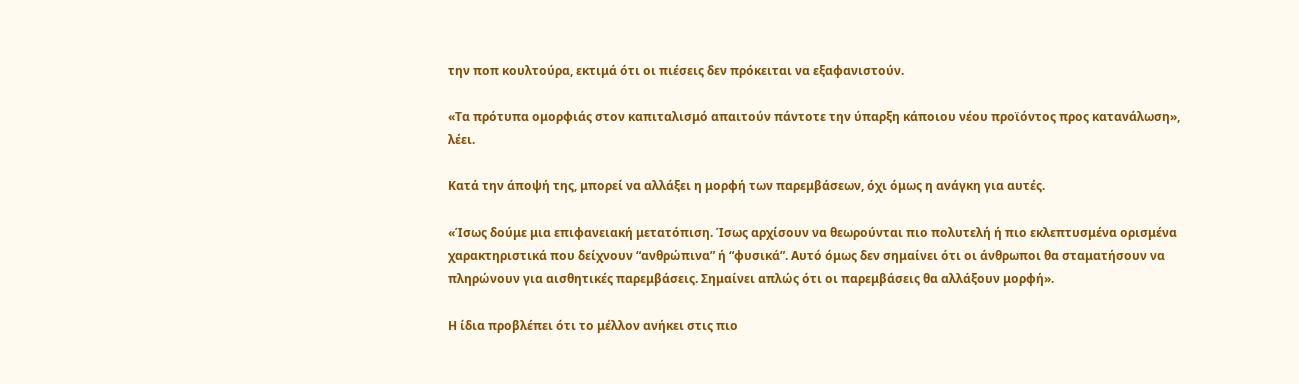την ποπ κουλτούρα, εκτιμά ότι οι πιέσεις δεν πρόκειται να εξαφανιστούν.

«Τα πρότυπα ομορφιάς στον καπιταλισμό απαιτούν πάντοτε την ύπαρξη κάποιου νέου προϊόντος προς κατανάλωση», λέει.

Κατά την άποψή της, μπορεί να αλλάξει η μορφή των παρεμβάσεων, όχι όμως η ανάγκη για αυτές.

«Ίσως δούμε μια επιφανειακή μετατόπιση. Ίσως αρχίσουν να θεωρούνται πιο πολυτελή ή πιο εκλεπτυσμένα ορισμένα χαρακτηριστικά που δείχνουν “ανθρώπινα” ή “φυσικά”. Αυτό όμως δεν σημαίνει ότι οι άνθρωποι θα σταματήσουν να πληρώνουν για αισθητικές παρεμβάσεις. Σημαίνει απλώς ότι οι παρεμβάσεις θα αλλάξουν μορφή».

Η ίδια προβλέπει ότι το μέλλον ανήκει στις πιο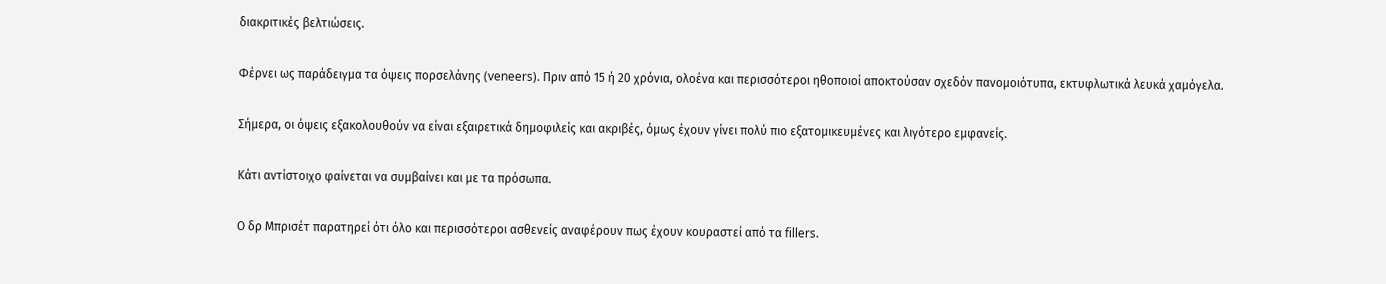διακριτικές βελτιώσεις.

Φέρνει ως παράδειγμα τα όψεις πορσελάνης (veneers). Πριν από 15 ή 20 χρόνια, ολοένα και περισσότεροι ηθοποιοί αποκτούσαν σχεδόν πανομοιότυπα, εκτυφλωτικά λευκά χαμόγελα.

Σήμερα, οι όψεις εξακολουθούν να είναι εξαιρετικά δημοφιλείς και ακριβές, όμως έχουν γίνει πολύ πιο εξατομικευμένες και λιγότερο εμφανείς.

Κάτι αντίστοιχο φαίνεται να συμβαίνει και με τα πρόσωπα.

Ο δρ Μπρισέτ παρατηρεί ότι όλο και περισσότεροι ασθενείς αναφέρουν πως έχουν κουραστεί από τα fillers.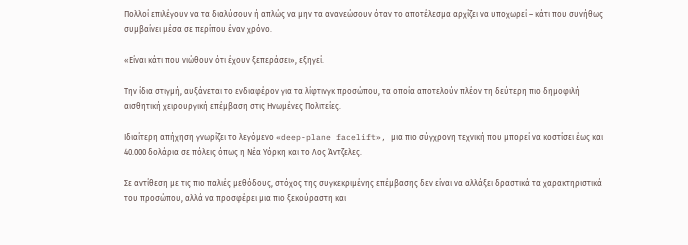Πολλοί επιλέγουν να τα διαλύσουν ή απλώς να μην τα ανανεώσουν όταν το αποτέλεσμα αρχίζει να υποχωρεί – κάτι που συνήθως συμβαίνει μέσα σε περίπου έναν χρόνο.

«Είναι κάτι που νιώθουν ότι έχουν ξεπεράσει», εξηγεί.

Την ίδια στιγμή, αυξάνεται το ενδιαφέρον για τα λίφτινγκ προσώπου, τα οποία αποτελούν πλέον τη δεύτερη πιο δημοφιλή αισθητική χειρουργική επέμβαση στις Ηνωμένες Πολιτείες.

Ιδιαίτερη απήχηση γνωρίζει το λεγόμενο «deep-plane facelift», μια πιο σύγχρονη τεχνική που μπορεί να κοστίσει έως και 40.000 δολάρια σε πόλεις όπως η Νέα Υόρκη και το Λος Άντζελες.

Σε αντίθεση με τις πιο παλιές μεθόδους, στόχος της συγκεκριμένης επέμβασης δεν είναι να αλλάξει δραστικά τα χαρακτηριστικά του προσώπου, αλλά να προσφέρει μια πιο ξεκούραστη και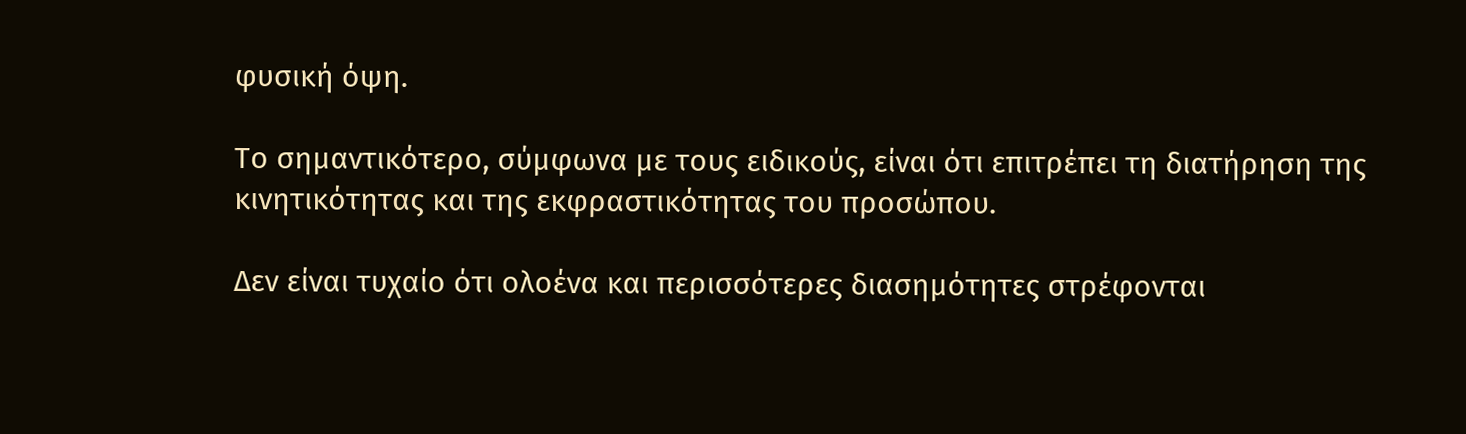φυσική όψη.

Το σημαντικότερο, σύμφωνα με τους ειδικούς, είναι ότι επιτρέπει τη διατήρηση της κινητικότητας και της εκφραστικότητας του προσώπου.

Δεν είναι τυχαίο ότι ολοένα και περισσότερες διασημότητες στρέφονται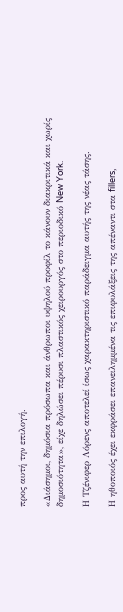προς αυτή την επιλογή.

«Διάσημοι, δημόσια πρόσωπα και άνθρωποι υψηλού προφίλ το κάνουν διακριτικά και χωρίς δημοσιότητα», είχε δηλώσει πέρυσι πλαστικός χειρουργός στο περιοδικό New York.

Η Τζένιφερ Λόρενς αποτελεί ίσως χαρακτηριστικό παράδειγμα αυτής της νέας τάσης.

Η ηθοποιός έχει εκφράσει επανειλημμένα τις επιφυλάξεις της απέναντι στα fillers,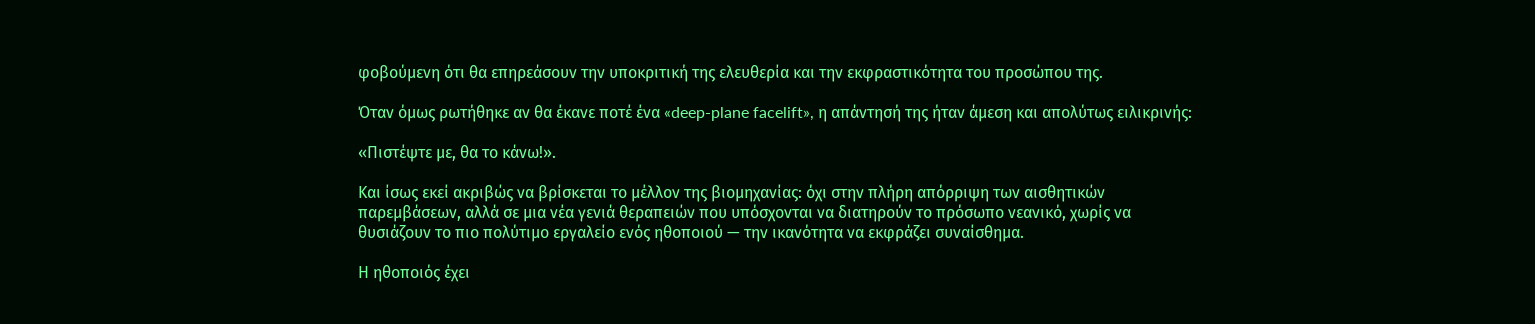φοβούμενη ότι θα επηρεάσουν την υποκριτική της ελευθερία και την εκφραστικότητα του προσώπου της.

Όταν όμως ρωτήθηκε αν θα έκανε ποτέ ένα «deep-plane facelift», η απάντησή της ήταν άμεση και απολύτως ειλικρινής:

«Πιστέψτε με, θα το κάνω!».

Και ίσως εκεί ακριβώς να βρίσκεται το μέλλον της βιομηχανίας: όχι στην πλήρη απόρριψη των αισθητικών παρεμβάσεων, αλλά σε μια νέα γενιά θεραπειών που υπόσχονται να διατηρούν το πρόσωπο νεανικό, χωρίς να θυσιάζουν το πιο πολύτιμο εργαλείο ενός ηθοποιού — την ικανότητα να εκφράζει συναίσθημα.

Η ηθοποιός έχει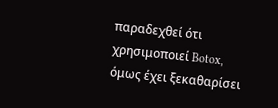παραδεχθεί ότι χρησιμοποιεί Botox, όμως έχει ξεκαθαρίσει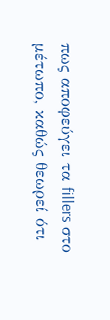πως αποφεύγει τα fillers στο μέτωπο, καθώς θεωρεί ότι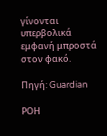γίνονται υπερβολικά εμφανή μπροστά στον φακό.

Πηγή: Guardian

ΡΟΗ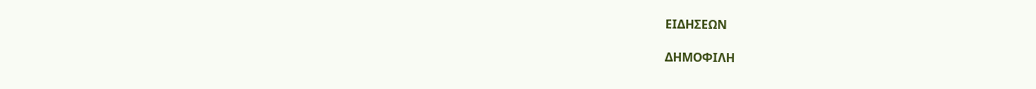ΕΙΔΗΣΕΩΝ

ΔΗΜΟΦΙΛΗ